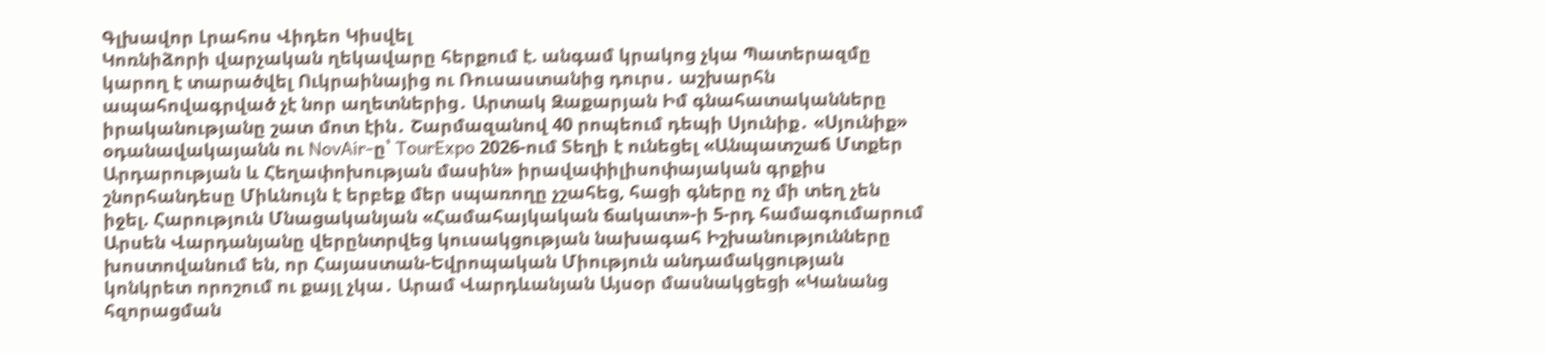Գլխավոր Լրահոս Վիդեո Կիսվել
Կոռնիձորի վարչական ղեկավարը հերքում է. անգամ կրակոց չկա Պատերազմը կարող է տարածվել Ուկրաինայից ու Ռուսաստանից դուրս․ աշխարհն ապահովագրված չէ նոր աղետներից․ Արտակ Զաքարյան Իմ գնահատականները իրականությանը շատ մոտ էին․ Շարմազանով 40 րոպեում դեպի Սյունիք․ «Սյունիք» օդանավակայանն ու NovAir-ը՝ TourExpo 2026-ում Տեղի է ունեցել «Անպատշաճ Մտքեր Արդարության և Հեղափոխության մասին» իրավափիլիսոփայական գրքիս շնորհանդեսը Միևնույն է երբեք մեր սպառողը չշահեց, հացի գները ոչ մի տեղ չեն իջել. Հարություն Մնացականյան «Համահայկական ճակատ»-ի 5-րդ համագումարում Արսեն Վարդանյանը վերընտրվեց կուսակցության նախագահ Իշխանությունները խոստովանում են, որ Հայաստան-Եվրոպական Միություն անդամակցության կոնկրետ որոշում ու քայլ չկա․ Արամ Վարդևանյան Այսօր մասնակցեցի «Կանանց հզորացման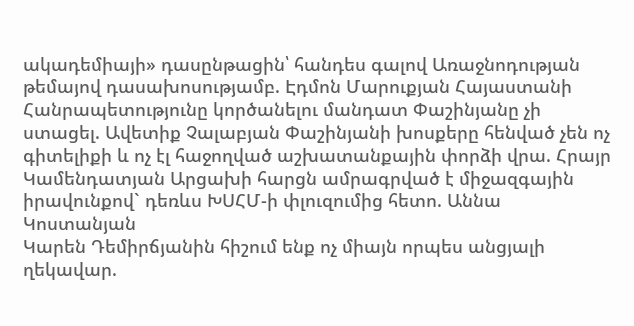ակադեմիայի» դասընթացին՝ հանդես գալով Առաջնոդության թեմայով դասախոսությամբ. Էդմոն Մարուքյան Հայաստանի Հանրապետությունը կործանելու մանդատ Փաշինյանը չի ստացել. Ավետիք Չալաբյան Փաշինյանի խոսքերը հենված չեն ոչ գիտելիքի և ոչ էլ հաջողված աշխատանքային փորձի վրա. Հրայր Կամենդատյան Արցախի հարցն ամրագրված է միջազգային իրավունքով` դեռևս ԽՍՀՄ-ի փլուզումից հետո. Աննա Կոստանյան
Կարեն Դեմիրճյանին հիշում ենք ոչ միայն որպես անցյալի ղեկավար.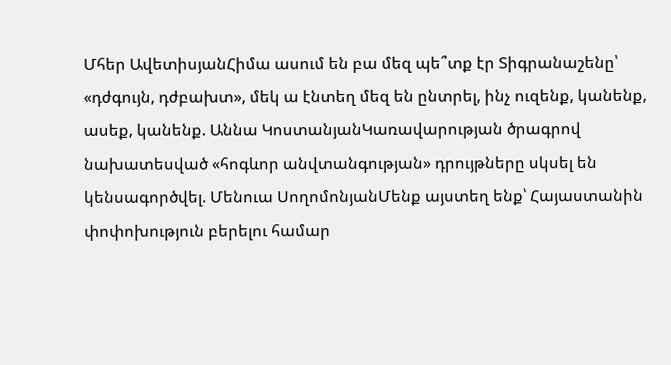Մհեր ԱվետիսյանՀիմա ասում են բա մեզ պե՞տք էր Տիգրանաշենը՝ «դժգույն, դժբախտ», մեկ ա էնտեղ մեզ են ընտրել, ինչ ուզենք, կանենք, ասեք, կանենք. Աննա ԿոստանյանԿառավարության ծրագրով նախատեսված «հոգևոր անվտանգության» դրույթները սկսել են կենսագործվել. Մենուա ՍողոմոնյանՄենք այստեղ ենք՝ Հայաստանին փոփոխություն բերելու համար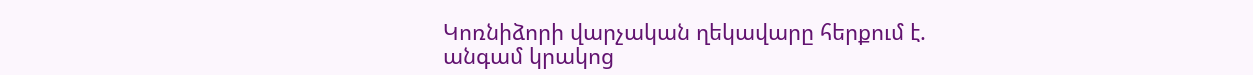Կոռնիձորի վարչական ղեկավարը հերքում է. անգամ կրակոց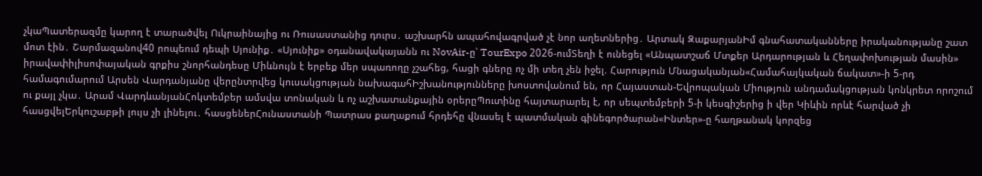չկաՊատերազմը կարող է տարածվել Ուկրաինայից ու Ռուսաստանից դուրս․ աշխարհն ապահովագրված չէ նոր աղետներից․ Արտակ ԶաքարյանԻմ գնահատականները իրականությանը շատ մոտ էին․ Շարմազանով40 րոպեում դեպի Սյունիք․ «Սյունիք» օդանավակայանն ու NovAir-ը՝ TourExpo 2026-ումՏեղի է ունեցել «Անպատշաճ Մտքեր Արդարության և Հեղափոխության մասին» իրավափիլիսոփայական գրքիս շնորհանդեսը Միևնույն է երբեք մեր սպառողը չշահեց, հացի գները ոչ մի տեղ չեն իջել. Հարություն Մնացականյան«Համահայկական ճակատ»-ի 5-րդ համագումարում Արսեն Վարդանյանը վերընտրվեց կուսակցության նախագահԻշխանությունները խոստովանում են, որ Հայաստան-Եվրոպական Միություն անդամակցության կոնկրետ որոշում ու քայլ չկա․ Արամ ՎարդևանյանՀոկտեմբեր ամսվա տոնական և ոչ աշխատանքային օրերըՊուտինը հայտարարել է, որ սեպտեմբերի 5-ի կեսգիշերից ի վեր Կիևին որևէ հարված չի հասցվելԵրկուշաբթի լույս չի լինելու․ հասցեներՀունաստանի Պատրաս քաղաքում հրդեհը վնասել է պատմական գինեգործարան«Ինտեր»-ը հաղթանակ կորզեց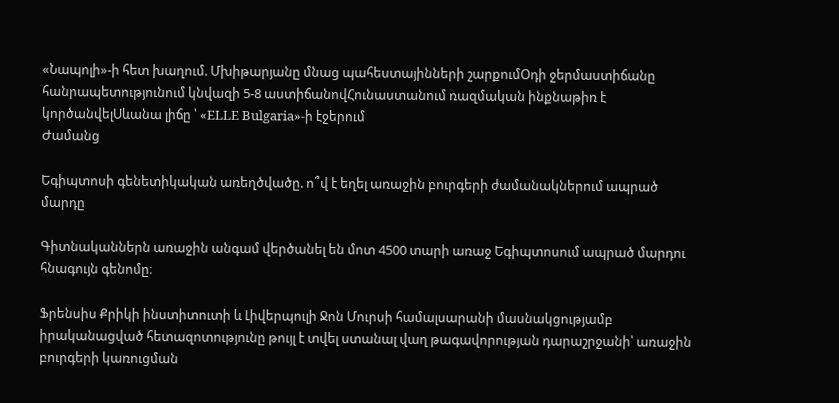«Նապոլի»-ի հետ խաղում. Մխիթարյանը մնաց պահեստայինների շարքումՕդի ջերմաստիճանը հանրապետությունում կնվազի 5-8 աստիճանովՀունաստանում ռազմական ինքնաթիռ է կործանվելՍևանա լիճը ՝ «ELLE Bulgaria»-ի էջերում
Ժամանց

Եգիպտոսի գենետիկական առեղծվածը. ո՞վ է եղել առաջին բուրգերի ժամանակներում ապրած մարդը

Գիտնականներն առաջին անգամ վերծանել են մոտ 4500 տարի առաջ Եգիպտոսում ապրած մարդու հնագույն գենոմը։

Ֆրենսիս Քրիկի ինստիտուտի և Լիվերպուլի Ջոն Մուրսի համալսարանի մասնակցությամբ իրականացված հետազոտությունը թույլ է տվել ստանալ վաղ թագավորության դարաշրջանի՝ առաջին բուրգերի կառուցման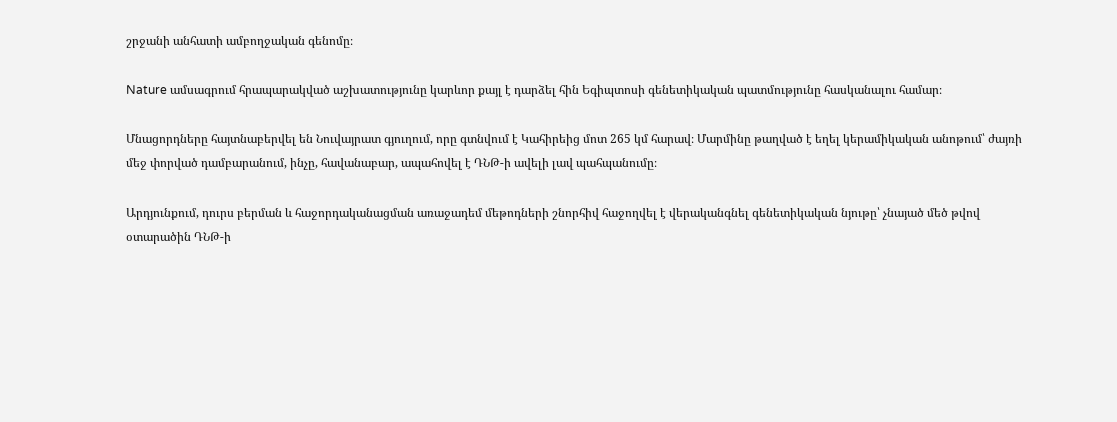շրջանի անհատի ամբողջական գենոմը։

Nature ամսագրում հրապարակված աշխատությունը կարևոր քայլ է դարձել հին Եգիպտոսի գենետիկական պատմությունը հասկանալու համար։

Մնացորդները հայտնաբերվել են Նուվայրատ գյուղում, որը գտնվում է Կահիրեից մոտ 265 կմ հարավ։ Մարմինը թաղված է եղել կերամիկական անոթում՝ ժայռի մեջ փորված դամբարանում, ինչը, հավանաբար, ապահովել է ԴՆԹ-ի ավելի լավ պահպանումը։

Արդյունքում, դուրս բերման և հաջորդականացման առաջադեմ մեթոդների շնորհիվ հաջողվել է վերականգնել գենետիկական նյութը՝ չնայած մեծ թվով օտարածին ԴՆԹ-ի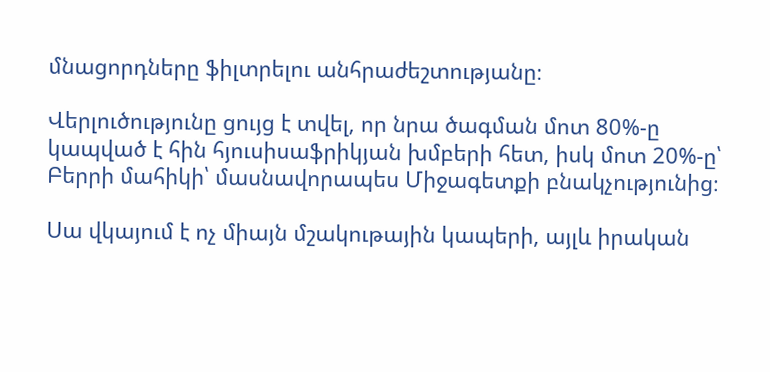մնացորդները ֆիլտրելու անհրաժեշտությանը։

Վերլուծությունը ցույց է տվել, որ նրա ծագման մոտ 80%-ը կապված է հին հյուսիսաֆրիկյան խմբերի հետ, իսկ մոտ 20%-ը՝ Բերրի մահիկի՝ մասնավորապես Միջագետքի բնակչությունից։

Սա վկայում է ոչ միայն մշակութային կապերի, այլև իրական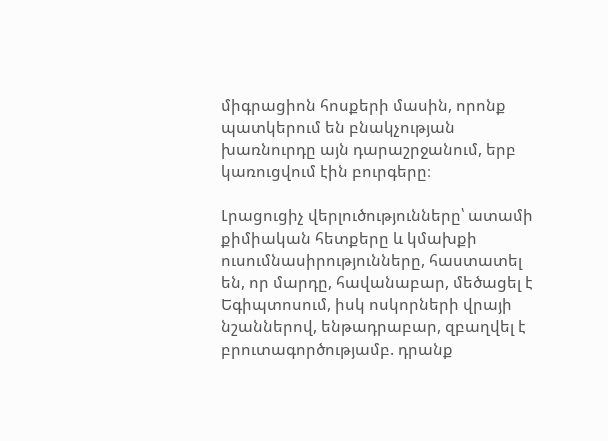միգրացիոն հոսքերի մասին, որոնք պատկերում են բնակչության խառնուրդը այն դարաշրջանում, երբ կառուցվում էին բուրգերը։

Լրացուցիչ վերլուծությունները՝ ատամի քիմիական հետքերը և կմախքի ուսումնասիրությունները, հաստատել են, որ մարդը, հավանաբար, մեծացել է Եգիպտոսում, իսկ ոսկորների վրայի նշաններով, ենթադրաբար, զբաղվել է բրուտագործությամբ. դրանք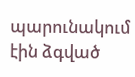պարունակում էին ձգված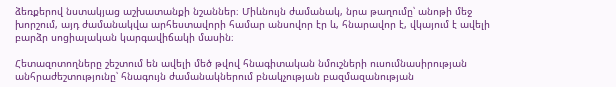ձեռքերով նստակյաց աշխատանքի նշաններ։ Միևնույն ժամանակ, նրա թաղումը՝ անոթի մեջ խորշում, այդ ժամանակվա արհեստավորի համար անսովոր էր և, հնարավոր է, վկայում է ավելի բարձր սոցիալական կարգավիճակի մասին։

Հետազոտողները շեշտում են ավելի մեծ թվով հնագիտական նմուշների ուսումնասիրության անհրաժեշտությունը՝ հնագույն ժամանակներում բնակչության բազմազանության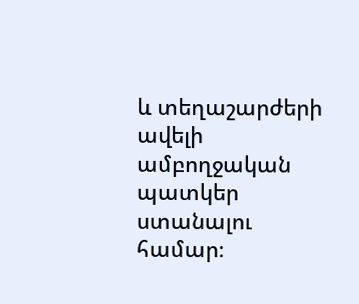և տեղաշարժերի ավելի ամբողջական պատկեր ստանալու համար։